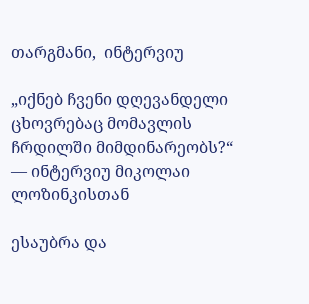თარგმანი,  ინტერვიუ

„იქნებ ჩვენი დღევანდელი ცხოვრებაც მომავლის ჩრდილში მიმდინარეობს?“  — ინტერვიუ მიკოლაი ლოზინკისთან

ესაუბრა და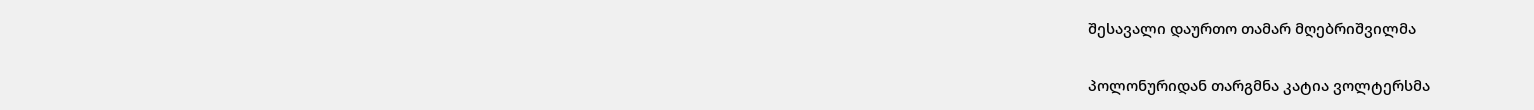შესავალი დაურთო თამარ მღებრიშვილმა

პოლონურიდან თარგმნა კატია ვოლტერსმა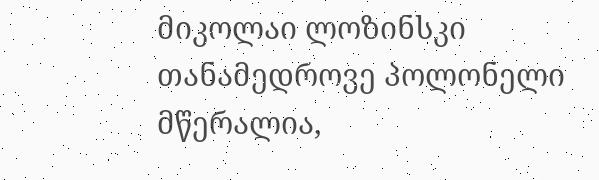მიკოლაი ლოზინსკი თანამედროვე პოლონელი მწერალია,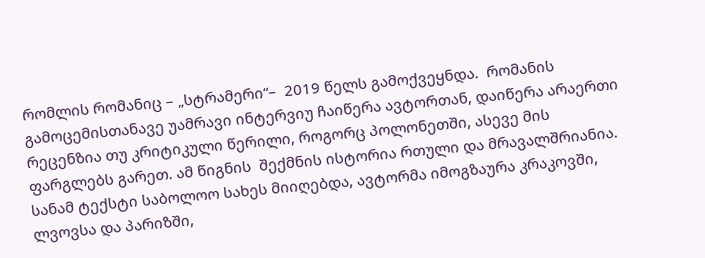რომლის რომანიც – „სტრამერი“–  2019 წელს გამოქვეყნდა.  რომანის გამოცემისთანავე უამრავი ინტერვიუ ჩაიწერა ავტორთან, დაიწერა არაერთი რეცენზია თუ კრიტიკული წერილი, როგორც პოლონეთში, ასევე მის ფარგლებს გარეთ. ამ წიგნის  შექმნის ისტორია რთული და მრავალშრიანია. სანამ ტექსტი საბოლოო სახეს მიიღებდა, ავტორმა იმოგზაურა კრაკოვში, ლვოვსა და პარიზში,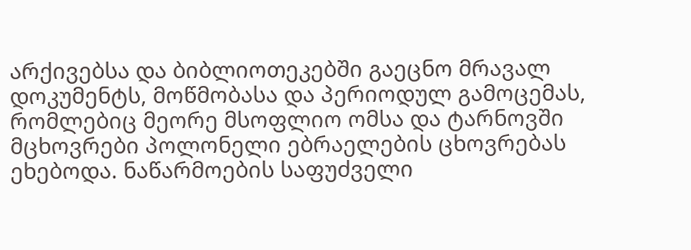არქივებსა და ბიბლიოთეკებში გაეცნო მრავალ დოკუმენტს, მოწმობასა და პერიოდულ გამოცემას, რომლებიც მეორე მსოფლიო ომსა და ტარნოვში მცხოვრები პოლონელი ებრაელების ცხოვრებას ეხებოდა. ნაწარმოების საფუძველი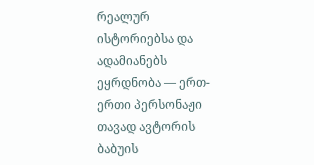რეალურ ისტორიებსა და ადამიანებს ეყრდნობა — ერთ-ერთი პერსონაჟი თავად ავტორის ბაბუის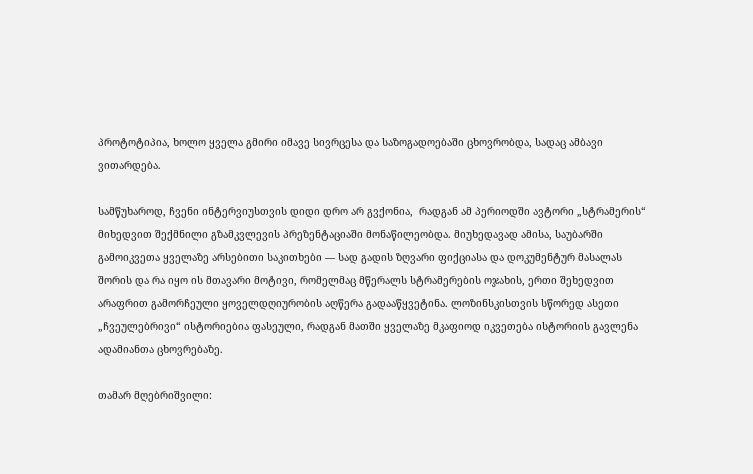პროტოტიპია, ხოლო ყველა გმირი იმავე სივრცესა და საზოგადოებაში ცხოვრობდა, სადაც ამბავი ვითარდება.

სამწუხაროდ, ჩვენი ინტერვიუსთვის დიდი დრო არ გვქონია,  რადგან ამ პერიოდში ავტორი „სტრამერის“ მიხედვით შექმნილი გზამკვლევის პრეზენტაციაში მონაწილეობდა. მიუხედავად ამისა, საუბარში გამოიკვეთა ყველაზე არსებითი საკითხები — სად გადის ზღვარი ფიქციასა და დოკუმენტურ მასალას შორის და რა იყო ის მთავარი მოტივი, რომელმაც მწერალს სტრამერების ოჯახის, ერთი შეხედვით არაფრით გამორჩეული ყოველდღიურობის აღწერა გადააწყვეტინა. ლოზინსკისთვის სწორედ ასეთი „ჩვეულებრივი“ ისტორიებია ფასეული, რადგან მათში ყველაზე მკაფიოდ იკვეთება ისტორიის გავლენა ადამიანთა ცხოვრებაზე.

თამარ მღებრიშვილი: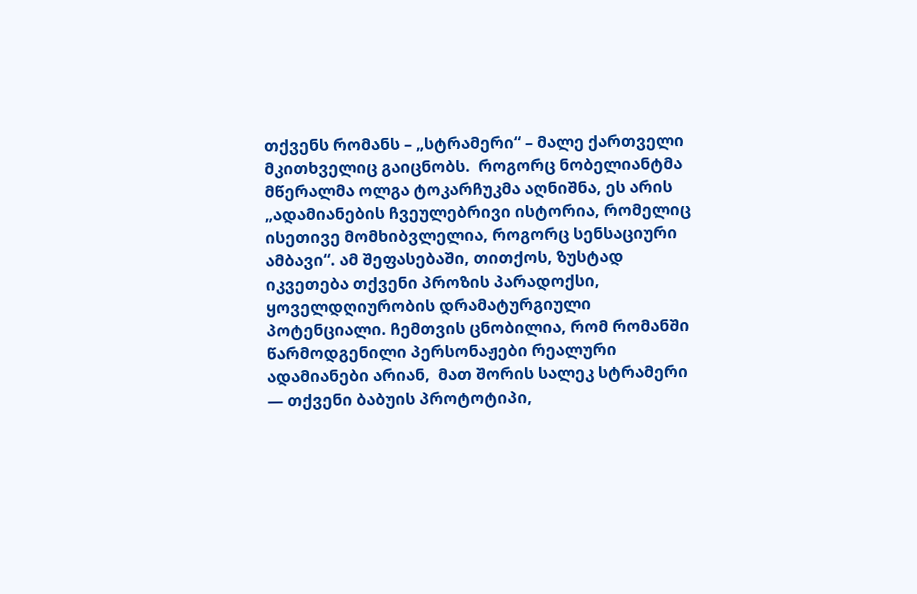თქვენს რომანს – „სტრამერი“ – მალე ქართველი მკითხველიც გაიცნობს.  როგორც ნობელიანტმა მწერალმა ოლგა ტოკარჩუკმა აღნიშნა, ეს არის „ადამიანების ჩვეულებრივი ისტორია, რომელიც ისეთივე მომხიბვლელია, როგორც სენსაციური ამბავი“. ამ შეფასებაში, თითქოს, ზუსტად იკვეთება თქვენი პროზის პარადოქსი,  ყოველდღიურობის დრამატურგიული პოტენციალი. ჩემთვის ცნობილია, რომ რომანში წარმოდგენილი პერსონაჟები რეალური ადამიანები არიან,  მათ შორის სალეკ სტრამერი — თქვენი ბაბუის პროტოტიპი,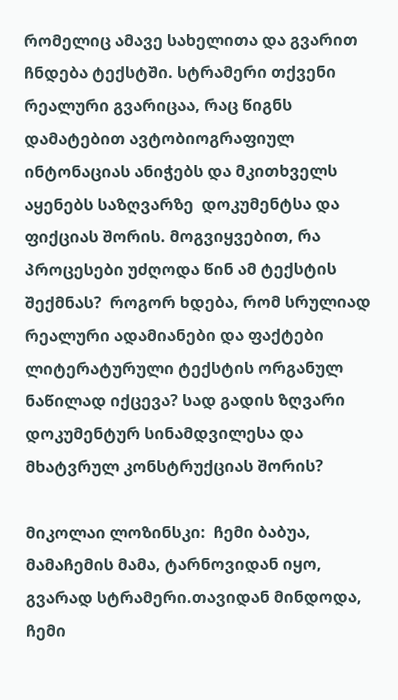რომელიც ამავე სახელითა და გვარით ჩნდება ტექსტში. სტრამერი თქვენი რეალური გვარიცაა, რაც წიგნს დამატებით ავტობიოგრაფიულ ინტონაციას ანიჭებს და მკითხველს აყენებს საზღვარზე  დოკუმენტსა და ფიქციას შორის. მოგვიყვებით, რა პროცესები უძღოდა წინ ამ ტექსტის შექმნას?  როგორ ხდება, რომ სრულიად რეალური ადამიანები და ფაქტები ლიტერატურული ტექსტის ორგანულ ნაწილად იქცევა? სად გადის ზღვარი დოკუმენტურ სინამდვილესა და მხატვრულ კონსტრუქციას შორის?

მიკოლაი ლოზინსკი:  ჩემი ბაბუა, მამაჩემის მამა, ტარნოვიდან იყო, გვარად სტრამერი.თავიდან მინდოდა, ჩემი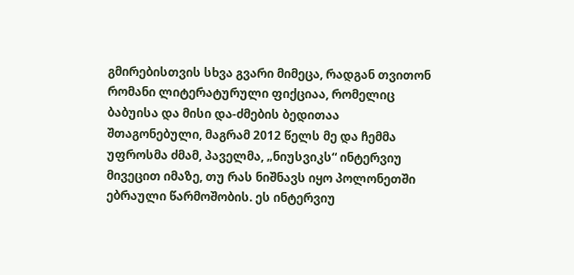გმირებისთვის სხვა გვარი მიმეცა, რადგან თვითონ რომანი ლიტერატურული ფიქციაა, რომელიც ბაბუისა და მისი და-ძმების ბედითაა შთაგონებული, მაგრამ 2012 წელს მე და ჩემმა უფროსმა ძმამ, პაველმა, „ნიუსვიკს“ ინტერვიუ მივეცით იმაზე, თუ რას ნიშნავს იყო პოლონეთში ებრაული წარმოშობის. ეს ინტერვიუ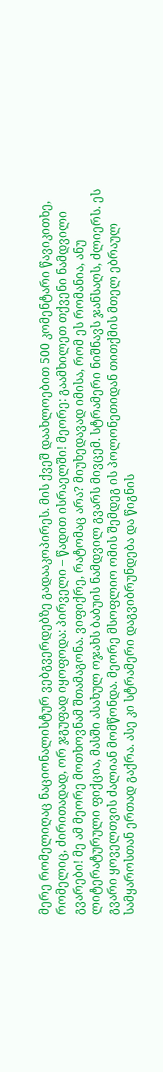მერე რომელიღაც ნაციონალისტურ ვებგვერდებზე გადააკოპირეს. მის ქვეშ დაახლოებით 500 კომენტარი წავიკითხე, რომელიც, ძირითადად, ორ ჯგუფად იყოფოდა: პირველი – წადით ისრაელში! მეორე: გაამხილეთ თქვენი ნამდვილი გვარები! მე ამ მეორე მოთხოვნამ შთამაგონა. ვიფიქრე, რატომაც არა? მიუხედავად იმისა, რომ ეს რომანია, ანუ ლიტერატურული ფიქცია, მასში ასახულ ოჯახს ბაბუის ნამდვილ გვარს მივცემ. სტრამერი ნიშნავს ჯანსაღს, ძლიერს. ეს გვარი ყოველთვის ძალიან მომწონდა. მეორე მსოფლიო ომის შემდეგ ის პოლონეთიდან თითქმის მთელ ებრაულ სამყაროსთან ერთად გაქრა. ასე კი სტრამერი დაგვიბრუნდება და წიგნის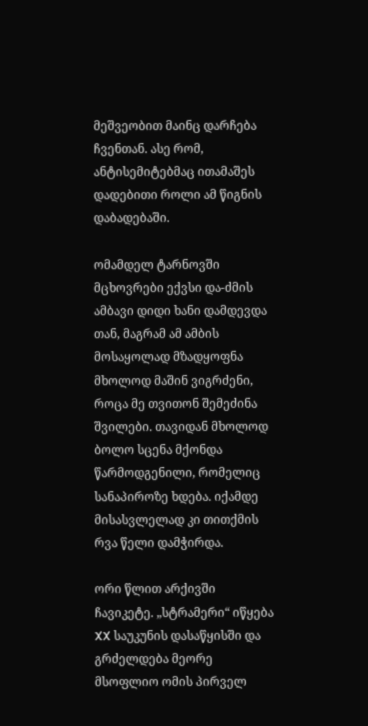მეშვეობით მაინც დარჩება ჩვენთან. ასე რომ, ანტისემიტებმაც ითამაშეს დადებითი როლი ამ წიგნის დაბადებაში.

ომამდელ ტარნოვში მცხოვრები ექვსი და-ძმის ამბავი დიდი ხანი დამდევდა თან, მაგრამ ამ ამბის მოსაყოლად მზადყოფნა მხოლოდ მაშინ ვიგრძენი, როცა მე თვითონ შემეძინა შვილები. თავიდან მხოლოდ ბოლო სცენა მქონდა წარმოდგენილი, რომელიც სანაპიროზე ხდება. იქამდე მისასვლელად კი თითქმის რვა წელი დამჭირდა.

ორი წლით არქივში ჩავიკეტე. „სტრამერი“ იწყება XX საუკუნის დასაწყისში და გრძელდება მეორე მსოფლიო ომის პირველ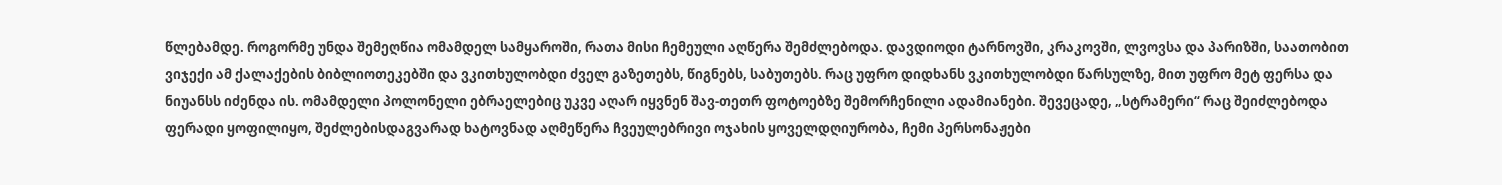წლებამდე. როგორმე უნდა შემეღწია ომამდელ სამყაროში, რათა მისი ჩემეული აღწერა შემძლებოდა. დავდიოდი ტარნოვში, კრაკოვში, ლვოვსა და პარიზში, საათობით ვიჯექი ამ ქალაქების ბიბლიოთეკებში და ვკითხულობდი ძველ გაზეთებს, წიგნებს, საბუთებს. რაც უფრო დიდხანს ვკითხულობდი წარსულზე, მით უფრო მეტ ფერსა და ნიუანსს იძენდა ის. ომამდელი პოლონელი ებრაელებიც უკვე აღარ იყვნენ შავ-თეთრ ფოტოებზე შემორჩენილი ადამიანები. შევეცადე, „სტრამერი“ რაც შეიძლებოდა ფერადი ყოფილიყო, შეძლებისდაგვარად ხატოვნად აღმეწერა ჩვეულებრივი ოჯახის ყოველდღიურობა, ჩემი პერსონაჟები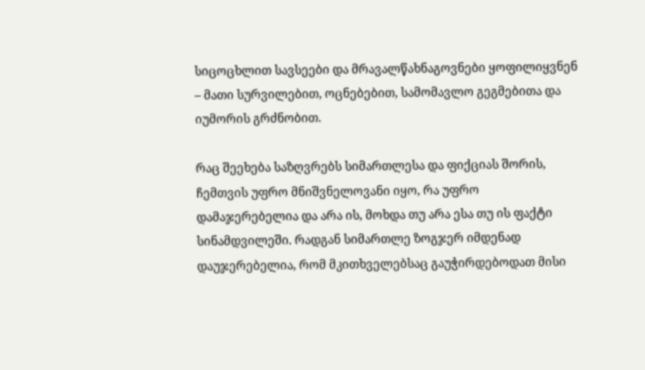სიცოცხლით სავსეები და მრავალწახნაგოვნები ყოფილიყვნენ – მათი სურვილებით, ოცნებებით, სამომავლო გეგმებითა და იუმორის გრძნობით.

რაც შეეხება საზღვრებს სიმართლესა და ფიქციას შორის, ჩემთვის უფრო მნიშვნელოვანი იყო, რა უფრო დამაჯერებელია და არა ის, მოხდა თუ არა ესა თუ ის ფაქტი სინამდვილეში. რადგან სიმართლე ზოგჯერ იმდენად დაუჯერებელია, რომ მკითხველებსაც გაუჭირდებოდათ მისი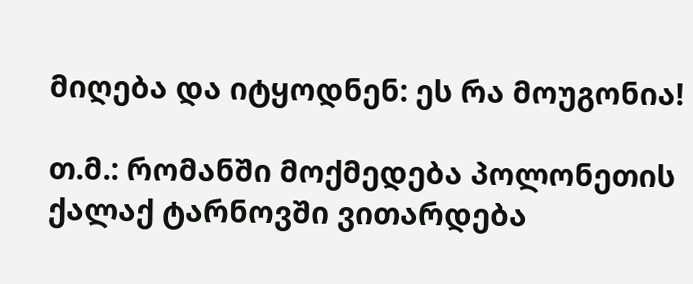მიღება და იტყოდნენ: ეს რა მოუგონია!

თ.მ.: რომანში მოქმედება პოლონეთის ქალაქ ტარნოვში ვითარდება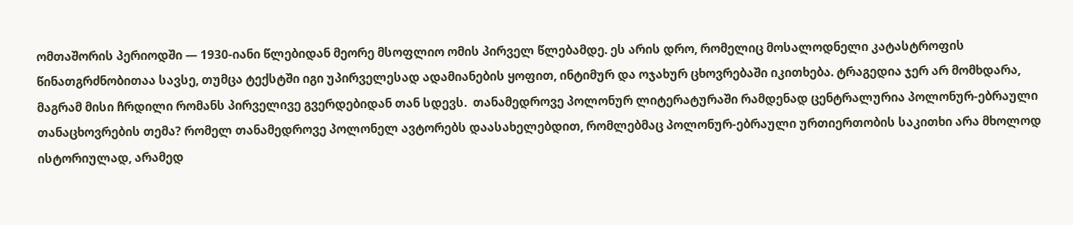ომთაშორის პერიოდში — 1930-იანი წლებიდან მეორე მსოფლიო ომის პირველ წლებამდე. ეს არის დრო, რომელიც მოსალოდნელი კატასტროფის წინათგრძნობითაა სავსე, თუმცა ტექსტში იგი უპირველესად ადამიანების ყოფით, ინტიმურ და ოჯახურ ცხოვრებაში იკითხება. ტრაგედია ჯერ არ მომხდარა, მაგრამ მისი ჩრდილი რომანს პირველივე გვერდებიდან თან სდევს.  თანამედროვე პოლონურ ლიტერატურაში რამდენად ცენტრალურია პოლონურ-ებრაული თანაცხოვრების თემა? რომელ თანამედროვე პოლონელ ავტორებს დაასახელებდით, რომლებმაც პოლონურ-ებრაული ურთიერთობის საკითხი არა მხოლოდ ისტორიულად, არამედ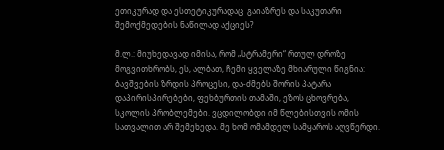ეთიკურად და ესთეტიკურადაც  გაიაზრეს და საკუთარი შემოქმედების ნაწილად აქციეს?

მ.ლ.: მიუხედავად იმისა, რომ „სტრამერი“ რთულ დროზე მოგვითხრობს, ეს, ალბათ, ჩემი ყველაზე მხიარული წიგნია: ბავშვების ზრდის პროცესი, და-ძმებს შორის პატარა დაპირისპირებები, ფეხბურთის თამაში, ეზოს ცხოვრება, სკოლის პრობლემები. ვცდილობდი იმ წლებისთვის ომის სათვალით არ შემეხედა. მე ხომ ომამდელ სამყაროს აღვწერდი.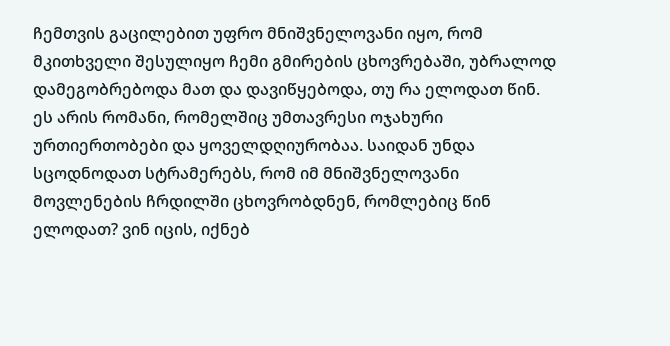ჩემთვის გაცილებით უფრო მნიშვნელოვანი იყო, რომ მკითხველი შესულიყო ჩემი გმირების ცხოვრებაში, უბრალოდ დამეგობრებოდა მათ და დავიწყებოდა, თუ რა ელოდათ წინ. ეს არის რომანი, რომელშიც უმთავრესი ოჯახური ურთიერთობები და ყოველდღიურობაა. საიდან უნდა სცოდნოდათ სტრამერებს, რომ იმ მნიშვნელოვანი მოვლენების ჩრდილში ცხოვრობდნენ, რომლებიც წინ ელოდათ? ვინ იცის, იქნებ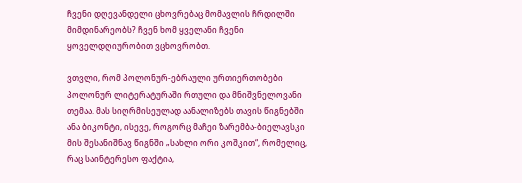ჩვენი დღევანდელი ცხოვრებაც მომავლის ჩრდილში მიმდინარეობს? ჩვენ ხომ ყველანი ჩვენი ყოველდღიურობით ვცხოვრობთ.

ვთვლი, რომ პოლონურ-ებრაული ურთიერთობები პოლონურ ლიტერატურაში რთული და მნიშვნელოვანი თემაა. მას სიღრმისეულად აანალიზებს თავის წიგნებში ანა ბიკონტი, ისევე, როგორც მაჩეი ზარემბა-ბიელავსკი მის შესანიშნავ წიგნში „სახლი ორი კოშკით“, რომელიც, რაც საინტერესო ფაქტია,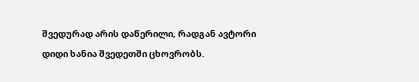შვედურად არის დაწერილი, რადგან ავტორი დიდი ხანია შვედეთში ცხოვრობს.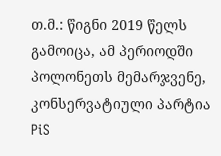თ.მ.: წიგნი 2019 წელს გამოიცა, ამ პერიოდში პოლონეთს მემარჯვენე, კონსერვატიული პარტია PiS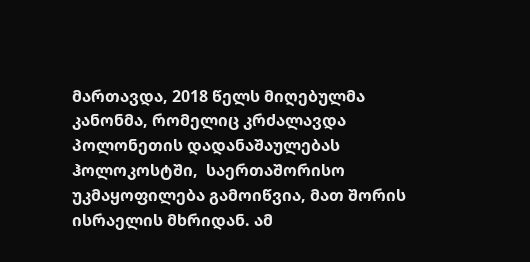მართავდა, 2018 წელს მიღებულმა კანონმა, რომელიც კრძალავდა პოლონეთის დადანაშაულებას ჰოლოკოსტში,  საერთაშორისო უკმაყოფილება გამოიწვია, მათ შორის ისრაელის მხრიდან. ამ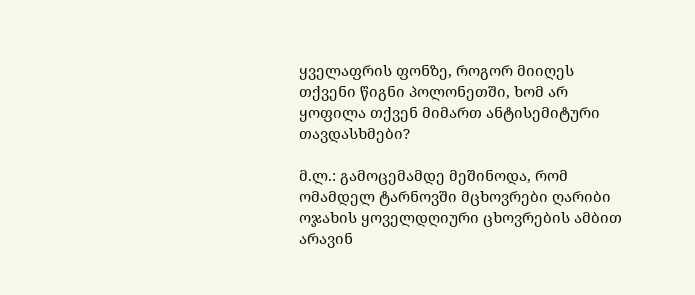ყველაფრის ფონზე, როგორ მიიღეს თქვენი წიგნი პოლონეთში, ხომ არ ყოფილა თქვენ მიმართ ანტისემიტური თავდასხმები?

მ.ლ.: გამოცემამდე მეშინოდა, რომ ომამდელ ტარნოვში მცხოვრები ღარიბი ოჯახის ყოველდღიური ცხოვრების ამბით არავინ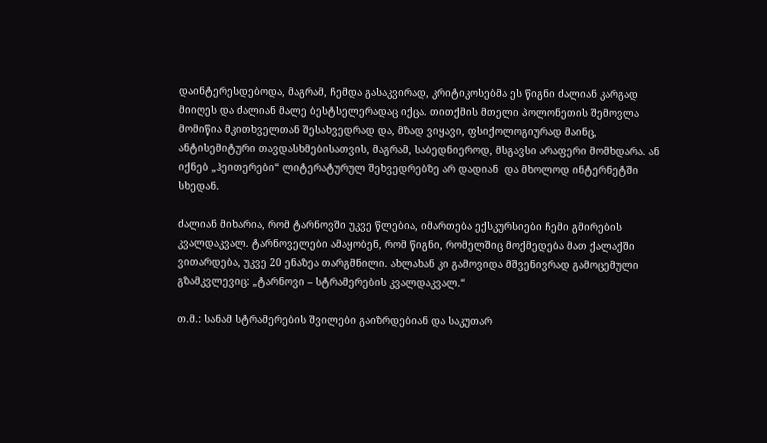დაინტერესდებოდა, მაგრამ, ჩემდა გასაკვირად, კრიტიკოსებმა ეს წიგნი ძალიან კარგად მიიღეს და ძალიან მალე ბესტსელერადაც იქცა. თითქმის მთელი პოლონეთის შემოვლა მომიწია მკითხველთან შესახვედრად და, მზად ვიყავი, ფსიქოლოგიურად მაინც, ანტისემიტური თავდასხმებისათვის, მაგრამ, საბედნიეროდ, მსგავსი არაფერი მომხდარა. ან იქნებ „ჰეითერები“ ლიტერატურულ შეხვედრებზე არ დადიან  და მხოლოდ ინტერნეტში სხედან.

ძალიან მიხარია, რომ ტარნოვში უკვე წლებია, იმართება ექსკურსიები ჩემი გმირების კვალდაკვალ. ტარნოველები ამაყობენ, რომ წიგნი, რომელშიც მოქმედება მათ ქალაქში ვითარდება, უკვე 20 ენაზეა თარგმნილი. ახლახან კი გამოვიდა მშვენივრად გამოცემული გზამკვლევიც: „ტარნოვი – სტრამერების კვალდაკვალ.“

თ.მ.: სანამ სტრამერების შვილები გაიზრდებიან და საკუთარ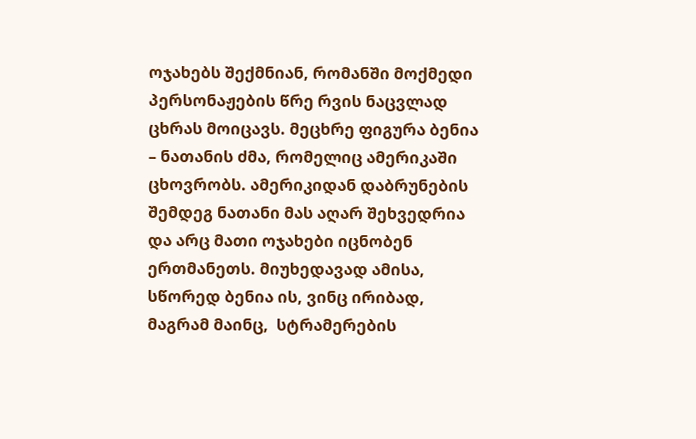ოჯახებს შექმნიან, რომანში მოქმედი პერსონაჟების წრე რვის ნაცვლად ცხრას მოიცავს. მეცხრე ფიგურა ბენია – ნათანის ძმა, რომელიც ამერიკაში ცხოვრობს. ამერიკიდან დაბრუნების შემდეგ ნათანი მას აღარ შეხვედრია და არც მათი ოჯახები იცნობენ ერთმანეთს. მიუხედავად ამისა, სწორედ ბენია ის, ვინც ირიბად, მაგრამ მაინც,  სტრამერების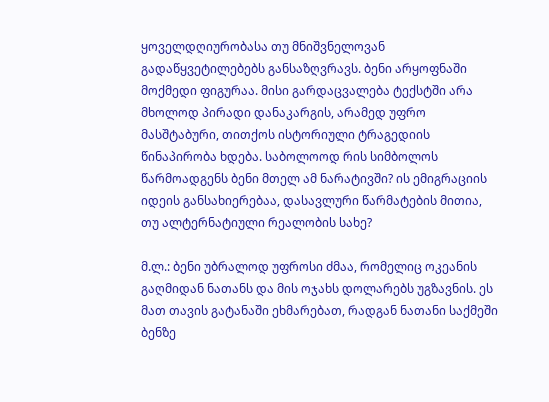ყოველდღიურობასა თუ მნიშვნელოვან გადაწყვეტილებებს განსაზღვრავს. ბენი არყოფნაში მოქმედი ფიგურაა. მისი გარდაცვალება ტექსტში არა მხოლოდ პირადი დანაკარგის, არამედ უფრო მასშტაბური, თითქოს ისტორიული ტრაგედიის წინაპირობა ხდება. საბოლოოდ რის სიმბოლოს წარმოადგენს ბენი მთელ ამ ნარატივში? ის ემიგრაციის იდეის განსახიერებაა, დასავლური წარმატების მითია, თუ ალტერნატიული რეალობის სახე?

მ.ლ.: ბენი უბრალოდ უფროსი ძმაა, რომელიც ოკეანის გაღმიდან ნათანს და მის ოჯახს დოლარებს უგზავნის. ეს მათ თავის გატანაში ეხმარებათ, რადგან ნათანი საქმეში ბენზე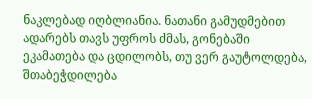ნაკლებად იღბლიანია. ნათანი გამუდმებით ადარებს თავს უფროს ძმას, გონებაში ეკამათება და ცდილობს, თუ ვერ გაუტოლდება, შთაბეჭდილება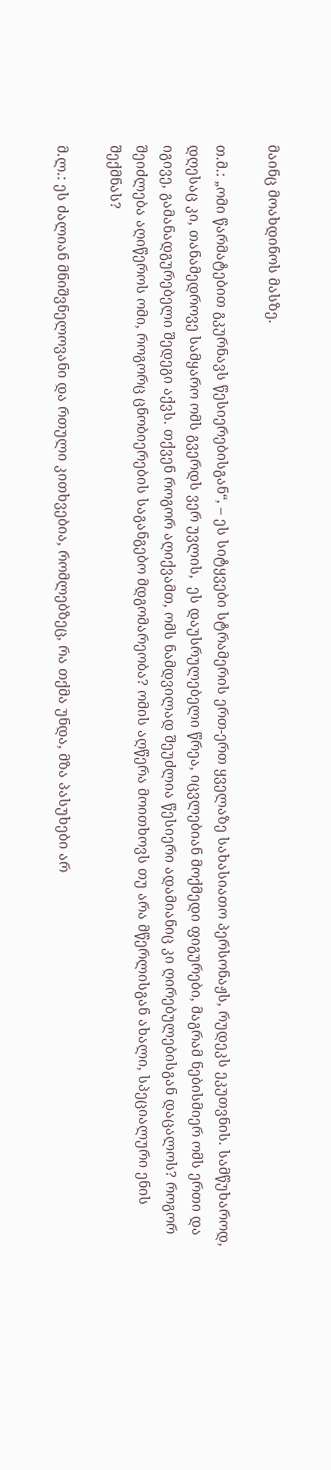მაინც მოახდინოს მასზე.

თ.მ.: „ომი წარმატებით გკურნავს წესიერებისგან“, – ეს სიტყვები სტრამერის ერთ-ერთ ყველაზე სახასიათო პერსონაჟს, რუდეკს ეკუთვნის. სამწუხაროდ, დღესაც კი, თანამედროვე სამყარო ომს გვერდს ვერ უვლის,  ეს დაუსრულებელი წრეა, იცვლებიან მოქმედი ფიგურები, მაგრამ ნებისმიერ ომს ერთი და იგივე, გამანადგურებელი შედეგი აქვს. თქვენ როგორ აღიქვამთ, ომს ნამდვილად შეუძლია წესიერი ადამიანიც კი ღირებულებისგან დაცალოს? როგორ შეიძლება აღიწეროს ომი, როგორც ცნობიერების საგანგებო მდგომარეობა? ომის აღწერა მოითხოვს თუ არა მწერლისგან ახალი, სპეციალური ენის შექმნას?

მ.ლ.: ეს ძალიან მნიშვნელოვანი და რთული კითხვებია, რომლებზეც, რა თქმა უნდა, მზა პასუხები არ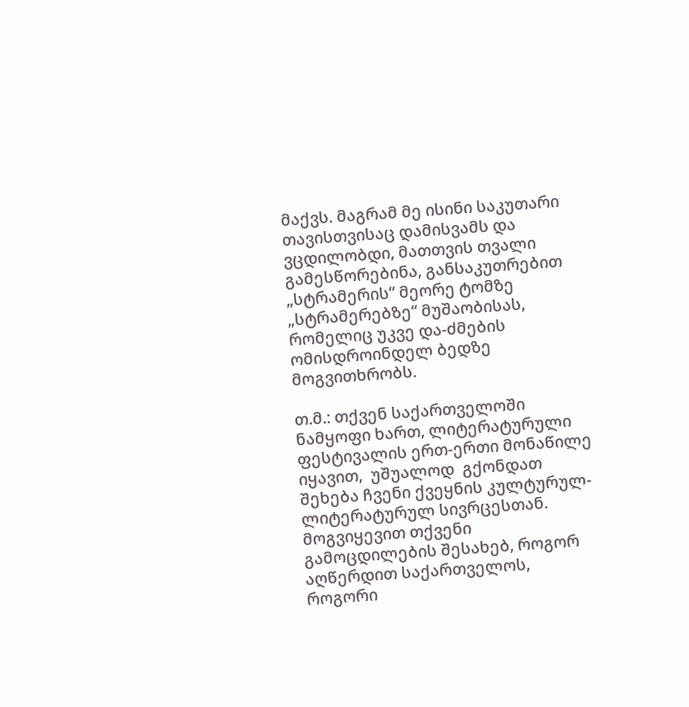მაქვს. მაგრამ მე ისინი საკუთარი თავისთვისაც დამისვამს და ვცდილობდი, მათთვის თვალი გამესწორებინა, განსაკუთრებით „სტრამერის“ მეორე ტომზე „სტრამერებზე“ მუშაობისას, რომელიც უკვე და-ძმების ომისდროინდელ ბედზე მოგვითხრობს.

თ.მ.: თქვენ საქართველოში ნამყოფი ხართ, ლიტერატურული ფესტივალის ერთ-ერთი მონაწილე იყავით,  უშუალოდ  გქონდათ შეხება ჩვენი ქვეყნის კულტურულ-ლიტერატურულ სივრცესთან. მოგვიყევით თქვენი გამოცდილების შესახებ, როგორ აღწერდით საქართველოს, როგორი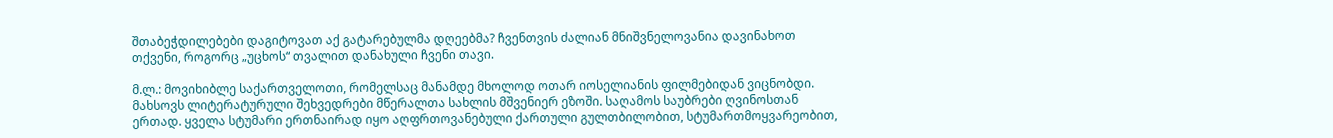შთაბეჭდილებები დაგიტოვათ აქ გატარებულმა დღეებმა? ჩვენთვის ძალიან მნიშვნელოვანია დავინახოთ თქვენი, როგორც „უცხოს“ თვალით დანახული ჩვენი თავი.

მ.ლ.: მოვიხიბლე საქართველოთი, რომელსაც მანამდე მხოლოდ ოთარ იოსელიანის ფილმებიდან ვიცნობდი. მახსოვს ლიტერატურული შეხვედრები მწერალთა სახლის მშვენიერ ეზოში. საღამოს საუბრები ღვინოსთან ერთად. ყველა სტუმარი ერთნაირად იყო აღფრთოვანებული ქართული გულთბილობით, სტუმართმოყვარეობით,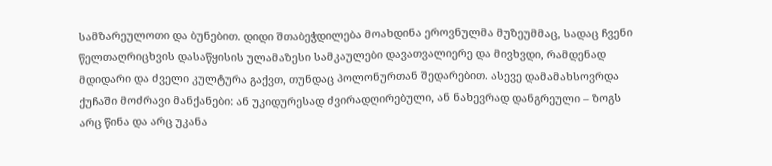სამზარეულოთი და ბუნებით. დიდი შთაბეჭდილება მოახდინა ეროვნულმა მუზეუმმაც, სადაც ჩვენი წელთაღრიცხვის დასაწყისის ულამაზესი სამკაულები დავათვალიერე და მივხვდი, რამდენად მდიდარი და ძველი კულტურა გაქვთ, თუნდაც პოლონურთან შედარებით. ასევე დამამახსოვრდა ქუჩაში მოძრავი მანქანები: ან უკიდურესად ძვირადღირებული, ან ნახევრად დანგრეული – ზოგს  არც წინა და არც უკანა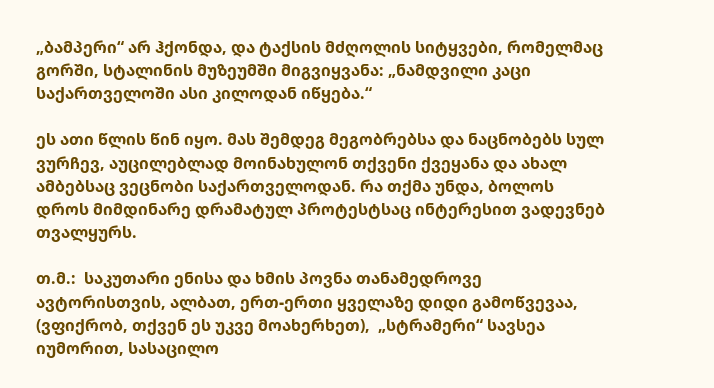„ბამპერი“ არ ჰქონდა, და ტაქსის მძღოლის სიტყვები, რომელმაც გორში, სტალინის მუზეუმში მიგვიყვანა: „ნამდვილი კაცი საქართველოში ასი კილოდან იწყება.“

ეს ათი წლის წინ იყო. მას შემდეგ მეგობრებსა და ნაცნობებს სულ ვურჩევ, აუცილებლად მოინახულონ თქვენი ქვეყანა და ახალ ამბებსაც ვეცნობი საქართველოდან. რა თქმა უნდა, ბოლოს დროს მიმდინარე დრამატულ პროტესტსაც ინტერესით ვადევნებ თვალყურს.

თ.მ.:  საკუთარი ენისა და ხმის პოვნა თანამედროვე ავტორისთვის, ალბათ, ერთ-ერთი ყველაზე დიდი გამოწვევაა, (ვფიქრობ, თქვენ ეს უკვე მოახერხეთ),  „სტრამერი“ სავსეა იუმორით, სასაცილო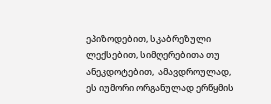ეპიზოდებით, სკაბრეზული ლექსებით, სიმღერებითა თუ ანეკდოტებით,  ამავდროულად, ეს იუმორი ორგანულად ერწყმის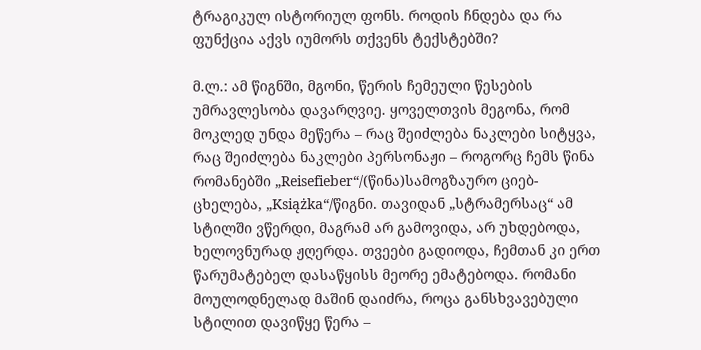ტრაგიკულ ისტორიულ ფონს. როდის ჩნდება და რა ფუნქცია აქვს იუმორს თქვენს ტექსტებში?

მ.ლ.: ამ წიგნში, მგონი, წერის ჩემეული წესების უმრავლესობა დავარღვიე. ყოველთვის მეგონა, რომ მოკლედ უნდა მეწერა – რაც შეიძლება ნაკლები სიტყვა, რაც შეიძლება ნაკლები პერსონაჟი – როგორც ჩემს წინა რომანებში „Reisefieber“/(წინა)სამოგზაურო ციებ-ცხელება, „Książka“/წიგნი. თავიდან „სტრამერსაც“ ამ სტილში ვწერდი, მაგრამ არ გამოვიდა, არ უხდებოდა, ხელოვნურად ჟღერდა. თვეები გადიოდა, ჩემთან კი ერთ წარუმატებელ დასაწყისს მეორე ემატებოდა. რომანი მოულოდნელად მაშინ დაიძრა, როცა განსხვავებული სტილით დავიწყე წერა –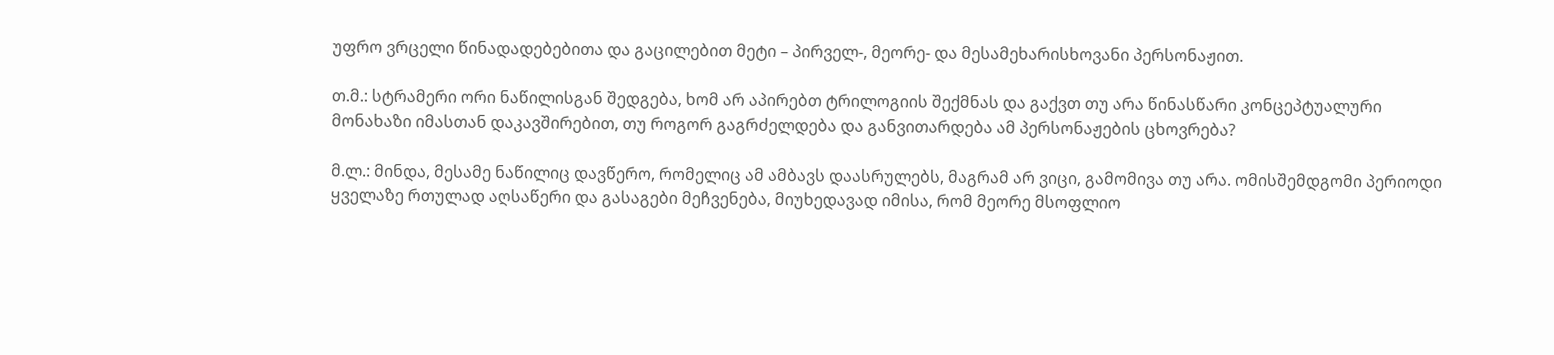უფრო ვრცელი წინადადებებითა და გაცილებით მეტი – პირველ-, მეორე- და მესამეხარისხოვანი პერსონაჟით.

თ.მ.: სტრამერი ორი ნაწილისგან შედგება, ხომ არ აპირებთ ტრილოგიის შექმნას და გაქვთ თუ არა წინასწარი კონცეპტუალური მონახაზი იმასთან დაკავშირებით, თუ როგორ გაგრძელდება და განვითარდება ამ პერსონაჟების ცხოვრება?

მ.ლ.: მინდა, მესამე ნაწილიც დავწერო, რომელიც ამ ამბავს დაასრულებს, მაგრამ არ ვიცი, გამომივა თუ არა. ომისშემდგომი პერიოდი ყველაზე რთულად აღსაწერი და გასაგები მეჩვენება, მიუხედავად იმისა, რომ მეორე მსოფლიო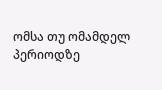ომსა თუ ომამდელ პერიოდზე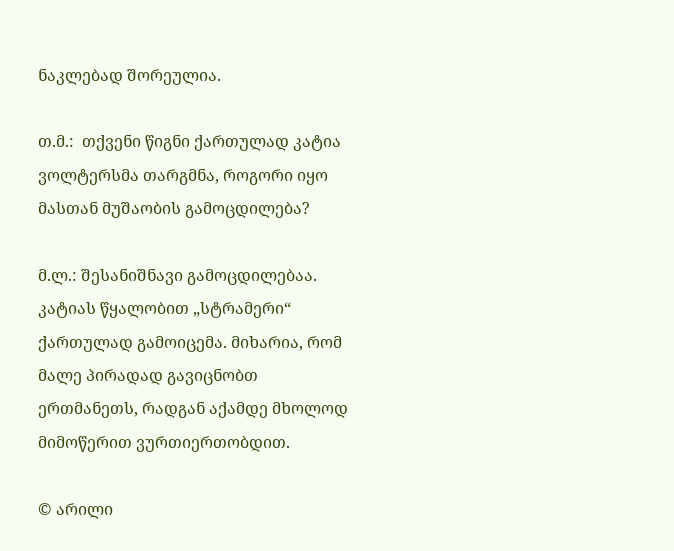ნაკლებად შორეულია.

თ.მ.:  თქვენი წიგნი ქართულად კატია ვოლტერსმა თარგმნა, როგორი იყო მასთან მუშაობის გამოცდილება?

მ.ლ.: შესანიშნავი გამოცდილებაა. კატიას წყალობით „სტრამერი“ ქართულად გამოიცემა. მიხარია, რომ მალე პირადად გავიცნობთ ერთმანეთს, რადგან აქამდე მხოლოდ მიმოწერით ვურთიერთობდით.

© არილი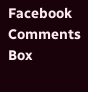Facebook Comments Box